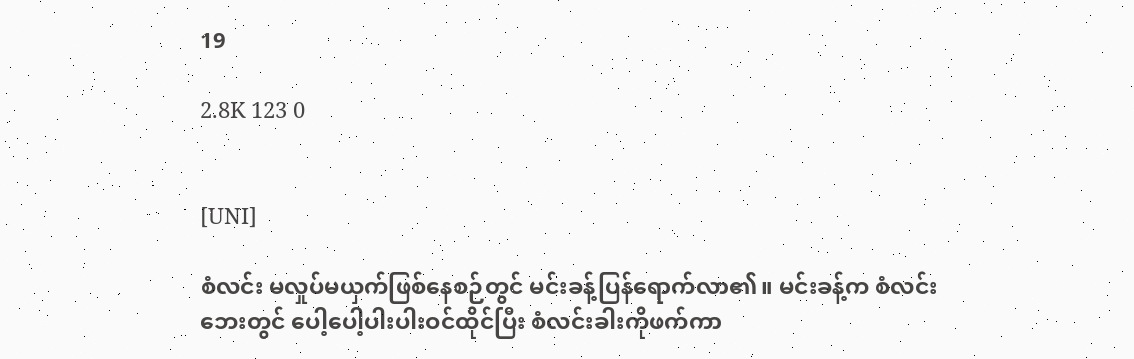19

2.8K 123 0


[UNI]

စံလင်း မလှုပ်မယှက်ဖြစ်နေစဉ်တွင် မင်းခန့်ပြန်ရောက်လာ၏။ မင်းခန့်က စံလင်းဘေးတွင် ပေါ့ပေါ့ပါးပါးဝင်ထိုင်ပြီး စံလင်းခါးကိုဖက်ကာ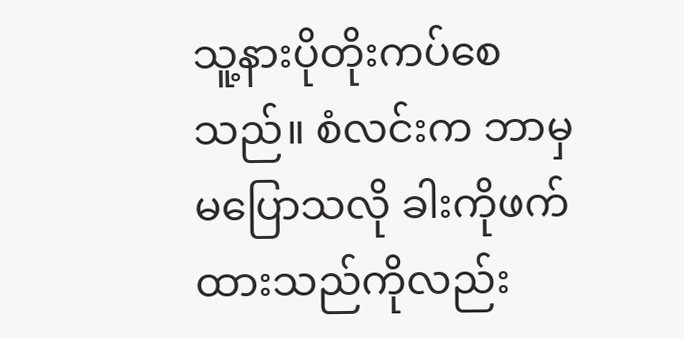သူ့နားပိုတိုးကပ်စေသည်။ စံလင်းက ဘာမှမပြောသလို ခါးကိုဖက်ထားသည်ကိုလည်း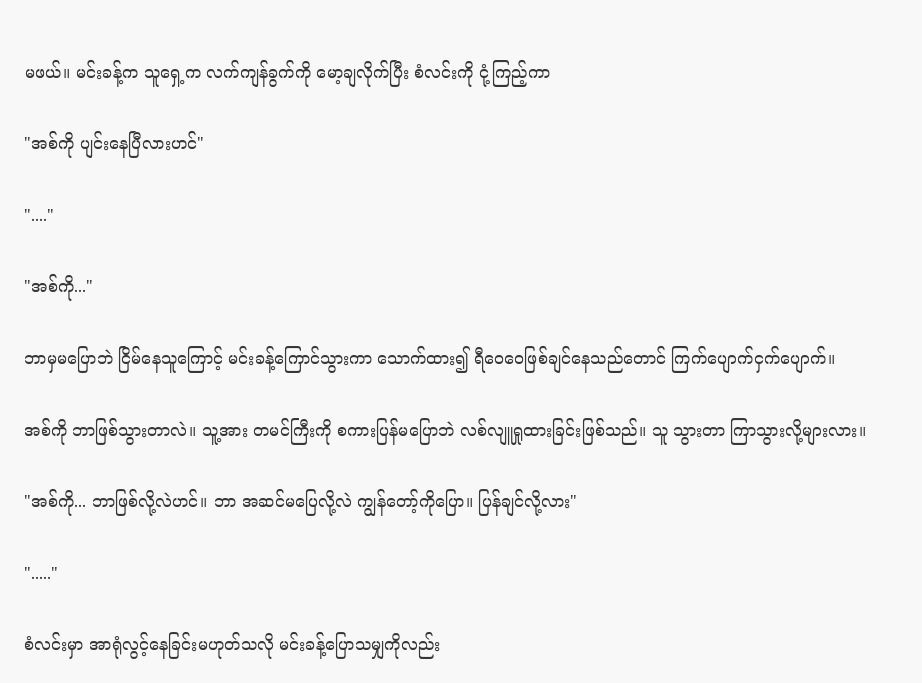မဖယ်။ မင်းခန့်က သူရှေ့က လက်ကျန်ခွက်ကို မော့ချလိုက်ပြီး စံလင်းကို ငုံ့ကြည့်ကာ

"အစ်ကို ပျင်းနေပြီလားဟင်"

"...."

"အစ်ကို..."

ဘာမှမပြောဘဲ ငြိမ်နေသူကြောင့် မင်းခန့်ကြောင်သွားကာ သောက်ထား၍ ရီဝေဝေဖြစ်ချင်နေသည်တောင် ကြက်ပျောက်ငှက်ပျောက်။

အစ်ကို ဘာဖြစ်သွားတာလဲ။ သူ့အား တမင်ကြီးကို စကားပြန်မပြောဘဲ လစ်လျူရှုထားခြင်းဖြစ်သည်။ သူ သွားတာ ကြာသွားလို့များလား။

"အစ်ကို... ဘာဖြစ်လို့လဲဟင်။ ဘာ အဆင်မပြေလို့လဲ ကျွန်တော့်ကိုပြော။ ပြန်ချင်လို့လား"

"....."

စံလင်းမှာ အာရုံလွင့်နေခြင်းမဟုတ်သလို မင်းခန့်ပြောသမျှကိုလည်း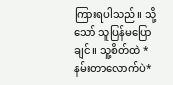ကြားရပါသည်။ သို့သော် သူပြန်မပြောချင်။ သူ့စိတ်ထဲ *နမ်းတာလောက်ပဲ*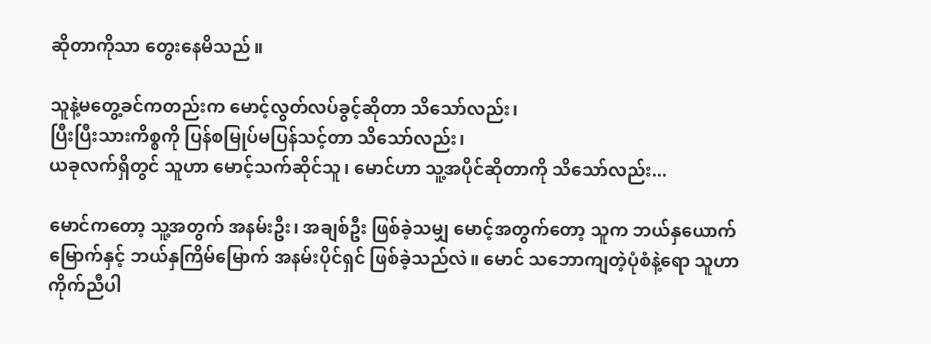ဆိုတာကိုသာ တွေးနေမိသည်။

သူနဲ့မတွေ့ခင်ကတည်းက မောင့်လွတ်လပ်ခွင့်ဆိုတာ သိသော်လည်း၊
ပြီးပြီးသားကိစ္စကို ပြန်စမြုပ်မပြန်သင့်တာ သိသော်လည်း၊
ယခုလက်ရှိတွင် သူဟာ မောင့်သက်ဆိုင်သူ၊ မောင်ဟာ သူ့အပိုင်ဆိုတာကို သိသော်လည်း...

မောင်ကတော့ သူ့အတွက် အနမ်းဦး၊ အချစ်ဦး ဖြစ်ခဲ့သမျှ မောင့်အတွက်တော့ သူက ဘယ်နှယောက်မြောက်နှင့် ဘယ်နှကြိမ်မြောက် အနမ်းပိုင်ရှင် ဖြစ်ခဲ့သည်လဲ။ မောင် သဘောကျတဲ့ပုံစံနဲ့ရော သူဟာကိုက်ညီပါ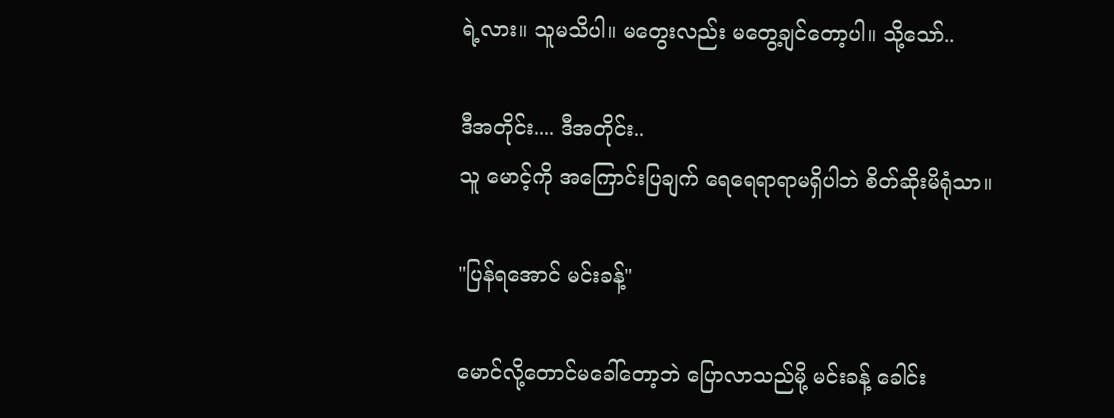ရဲ့လား။ သူမသိပါ။ မတွေးလည်း မတွေ့ချင်တော့ပါ။ သို့သော်..

ဒီအတိုင်း.... ဒီအတိုင်း..
သူ မောင့်ကို အကြောင်းပြချက် ရေရေရာရာမရှိပါဘဲ စိတ်ဆိုးမိရုံသာ။

"ပြန်ရအောင် မင်းခန့်"

မောင်လို့တောင်မခေါ်တော့ဘဲ ပြောလာသည်မို့ မင်းခန့် ခေါင်း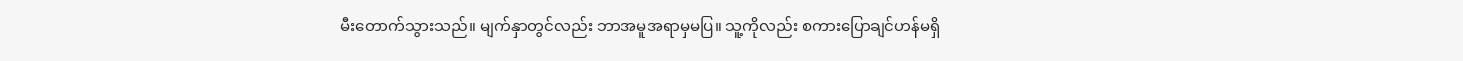မီးတောက်သွားသည်။ မျက်နှာတွင်လည်း ဘာအမူအရာမှမပြ။ သူ့ကိုလည်း စကားပြောချင်ဟန်မရှိ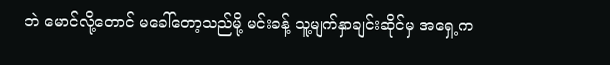ဘဲ မောင်လို့တောင် မခေါ်တော့သည်မို့ မင်းခန့် သူ့မျက်နှာချင်းဆိုင်မှ အရှေ့က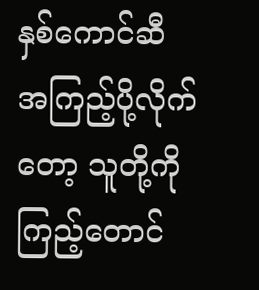နှစ်ကောင်ဆီ အကြည့်ပို့လိုက်တော့ သူတို့ကိုကြည့်တောင်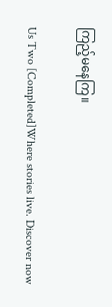ကြည့်မနေကြ။

Us Two [Completed]Where stories live. Discover now